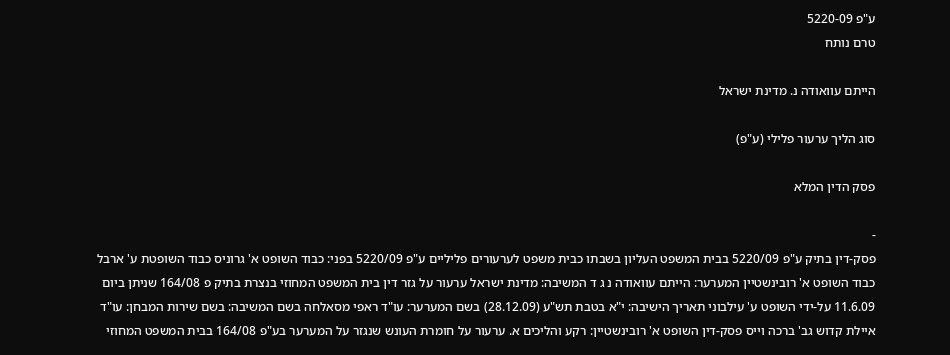ע"פ 5220-09
טרם נותח

הייתם עוואודה נ. מדינת ישראל

סוג הליך ערעור פלילי (ע"פ)

פסק הדין המלא

-
פסק-דין בתיק ע"פ 5220/09 בבית המשפט העליון בשבתו כבית משפט לערעורים פליליים ע"פ 5220/09 בפני: כבוד השופט א' גרוניס כבוד השופטת ע' ארבל כבוד השופט א' רובינשטיין המערער: הייתם עוואודה נ ג ד המשיבה: מדינת ישראל ערעור על גזר דין בית המשפט המחוזי בנצרת בתיק פ 164/08 שניתן ביום 11.6.09 על-ידי השופט ע' עילבוני תאריך הישיבה: י"א בטבת תש"ע (28.12.09) בשם המערער: עו"ד ראפי מסאלחה בשם המשיבה: בשם שירות המבחן: עו"ד איילת קדוש גב' ברכה וייס פסק-דין השופט א' רובינשטיין: רקע והליכים א. ערעור על חומרת העונש שנגזר על המערער בע"פ 164/08 בבית המשפט המחוזי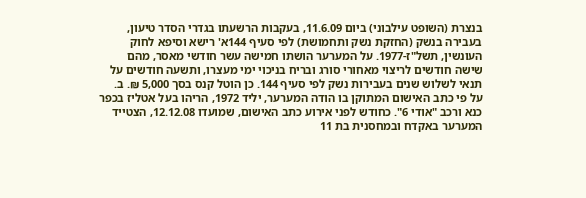בנצרת (השופט עילבוני) ביום 11.6.09, בעקבות הרשעתו בגדרי הסדר טיעון, בעבירה בנשק (החזקת נשק ותחמושת) לפי סעיף 144א' רישא וסיפא לחוק העונשין, תשל"ז-1977. על המערער הושתו חמישה עשר חודשי מאסר, מהם שישה חודשים לריצוי מאחורי סורג ובריח בניכוי ימי מעצרו, ותשעה חודשים על תנאי לשלוש שנים בעבירות נשק לפי סעיף 144. כן הוטל קנס בסך 5,000 ₪. ב. על פי כתב האישום המתוקן בו הודה המערער, יליד 1972, הריהו בעל אטליז בכפר כנא ורכב "אודי 6". כחודש לפני אירוע כתב האישום, שמועדו 12.12.08, הצטייד המערער באקדח ובמחסנית בת 11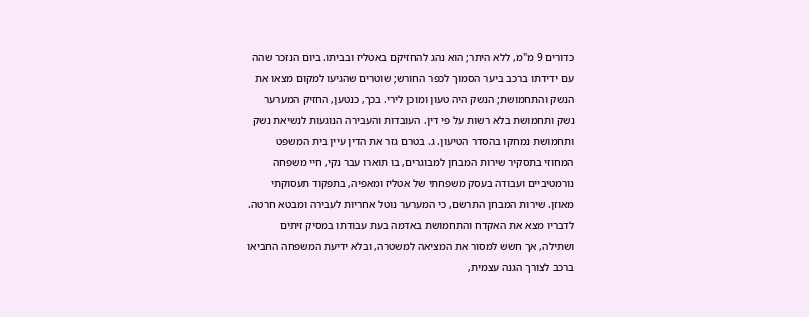כדורים 9 מ"מ, ללא היתר; הוא נהג להחזיקם באטליז ובביתו. ביום הנזכר שהה עם ידידתו ברכב ביער הסמוך לכפר החורש; שוטרים שהגיעו למקום מצאו את הנשק והתחמושת; הנשק היה טעון ומוכן לירי. בכך, כנטען, החזיק המערער נשק ותחמושת בלא רשות על פי דין. העובדות והעבירה הנוגעות לנשיאת נשק ותחמושת נמחקו בהסדר הטיעון. ג. בטרם גזר את הדין עיין בית המשפט המחוזי בתסקיר שירות המבחן למבוגרים, בו תוארו עבר נקי, חיי משפחה נורמטיביים ועבודה בעסק משפחתי של אטליז ומאפיה, בתפקוד תעסוקתי מאוזן. שירות המבחן התרשם, כי המערער נוטל אחריות לעבירה ומבטא חרטה. לדבריו מצא את האקדח והתחמושת באדמה בעת עבודתו במסיק זיתים ושתילה, אך חשש למסור את המציאה למשטרה, ובלא ידיעת המשפחה החביאו ברכב לצורך הגנה עצמית,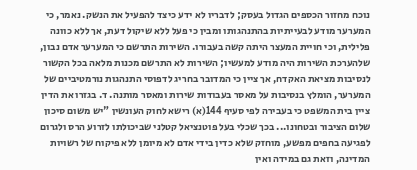נוכח מחזור הכספים הגדול בעסק; לדבריו לא ידע כיצד להפעיל את הנשק. נאמר, כי המערער מודע לבעייתיות בהתנהגותו ומבין כי פעל ללא שיקול דעת, אך ללא כוונה פלילית, וכי חויית המעצר היתה קשה בעבורו. השירות התרשם כי המערער אדם נבון, שלהערכת השירות היה מודע למעשיו; השירות לא התרשם מכנות מלאה בכל הקשור לנסיבות מציאת האקדח, אך ציין כי המדובר בחריג לדפוסי התנהגות נורמטיביים של המערער, הומלץ בנסיבות על מאסר בעבודות שירות ומאסר מותנה. ד. בגזרו את הדין ציין בית המשפט כי בעבירה לפי סעיף 144(א) רישא לחוק העונשין "יש משום סיכון שלום הציבור ובטחונו... בכך שכלי בעל פוטנציאל קטלני שביכולתו לזרוע הרס ולגרום לפגיעה בחפים מפשע, מוחזק שלא כדין בידי אדם לא מיומן ללא פיקוח של רשויות המדינה, וזאת גם במידה ואין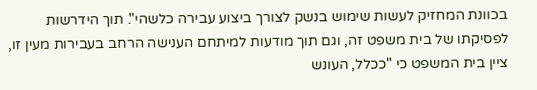בכוונת המחזיק לעשות שימוש בנשק לצורך ביצוע עבירה כלשהי". תוך הידרשות לפסיקתו של בית משפט זה, וגם תוך מודעות למיתחם הענישה הרחב בעבירות מעין זו, ציין בית המשפט כי "ככלל, העונש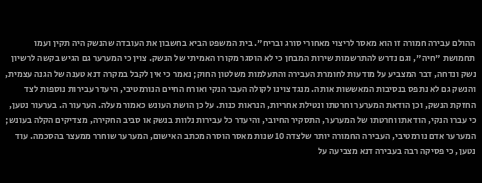ההולם עבירה חמורה זו הוא מאסר לריצוי מאחורי סורג ובריח". בית המשפט הביא בחשבון את העובדה שהנשק היה תקין ועמו תחמושת "חיה", וגם נדרש להתרשמות שירות המבחן כי לא הוסגר מקורו האמיתי של הנשק. צוין כי המערער גם הגיש בקשה לרשיון נשק ונדחה, דבר המצביע על מודעות לחומרת העבירה והתעלמות משלטון החוק; נאמר כי אין לקבל במקרה דנא טענה של הגנה עצמית, והנשק גם לא נתפס בנסיבות המאששות אותה. מנגד צוינו לקולה העבר הנקי ואורח החיים הנורמטיבי, היעדר עבירות נוספות לצד החזקת הנשק, וכן הודאת המערער וחרטתו ונטילת אחריות, הנראות כנות. על כן הושת העונש כאמור מעלה. הערעור ה. בערעור נטען, כי עברו הנקי, הודאתו וחרטתו של המערער, התסקיר החיובי, והיעדר כל עבירות נלוות בנשק או סביב החקירה, מצדיקים הקלה בעונש; המערער אדם נורמטיבי, העבירה החמורה יותר שלצדה 10 שנות מאסר הוסרה מכתב האישום, המערער שוחרר ממעצר בהסכמה. עוד נטען, כי פסיקה רבה בעבירה דנא מצביעה על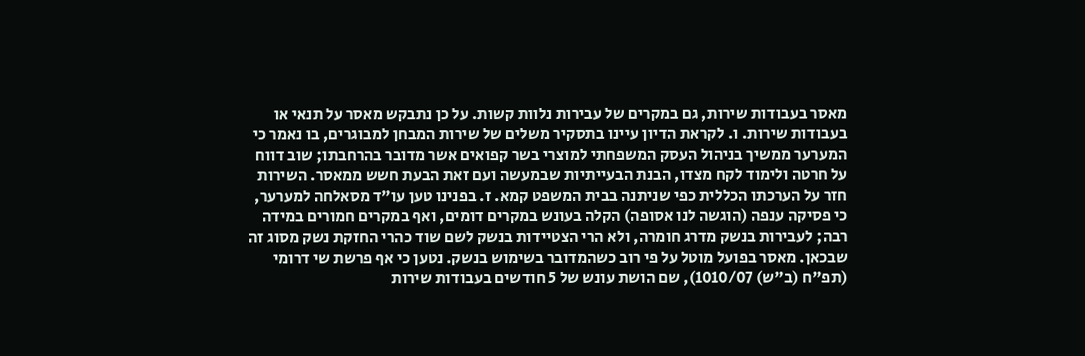מאסר בעבודות שירות, גם במקרים של עבירות נלוות קשות. על כן נתבקש מאסר על תנאי או בעבודות שירות. ו. לקראת הדיון עיינו בתסקיר משלים של שירות המבחן למבוגרים, בו נאמר כי המערער ממשיך בניהול העסק המשפחתי למוצרי בשר קפואים אשר מדובר בהרחבתו; שוב דווח על חרטה ולימוד לקח מצדו, הבנת הבעייתיות שבמעשה ועם זאת הבעת חשש ממאסר. השירות חזר על הערכתו הכללית כפי שניתנה בבית המשפט קמא. ז. בפנינו טען עו"ד מסאלחה למערער, כי פסיקה ענפה (הוגשה לנו אסופה) הקלה בעונש במקרים דומים, ואף במקרים חמורים במידה רבה; לעבירות בנשק מדרג חומרה, ולא הרי הצטיידות בנשק לשם שוד כהרי החזקת נשק מסוג זה שבכאן. מאסר בפועל מוטל על פי רוב כשהמדובר בשימוש בנשק. נטען כי אף פרשת שי דרומי (תפ"ח (ב"ש) 1010/07), שם הושת עונש של 5 חודשים בעבודות שירות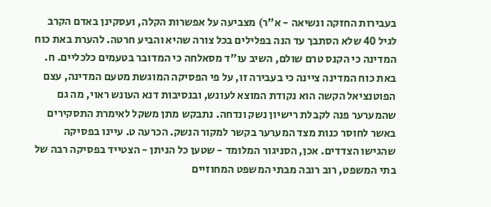בעבירות החזקה ונשיאה - א"ר) מצביעה על אפשרות הקלה, ועסקינן באדם הקרב לגיל 40 שלא הסתבך עד הנה בפלילים בכל צורה שהיא והביע חרטה. להערת באת כוח המדינה כי הקנס טרם שולם, השיב עו"ד מסאלחה כי המדובר בטעמים כלכליים. ח. באת כוח המדינה ציינה כי בעבירה זו, על פי הפסיקה המוגשת מטעם המדינה, עצם הפוטנציאל הקשה הוא נקודת המוצא לעונש, ובנסיבות דנא העונש ראוי, מה גם שהמערער פנה לקבלת רישיון נשק ונדחה. נתבקש מתן משקל לאימרת התסקירים באשר לחוסר כנות מצד המערער בקשר למקור הנשק. הכרעה ט. עיינו בפסיקה שהגישו הצדדים. אכן, הסניגור המלומד - שטען כל הניתן - הצטייד בפסיקה רבה של בתי המשפט, רוב רובה מבתי המשפט המחוזיים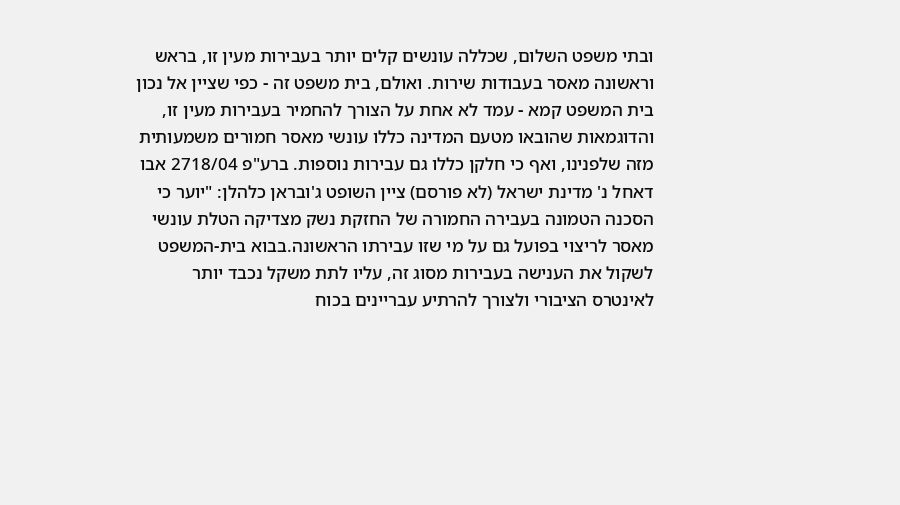ובתי משפט השלום, שכללה עונשים קלים יותר בעבירות מעין זו, בראש וראשונה מאסר בעבודות שירות. ואולם, בית משפט זה - כפי שציין אל נכון בית המשפט קמא - עמד לא אחת על הצורך להחמיר בעבירות מעין זו, והדוגמאות שהובאו מטעם המדינה כללו עונשי מאסר חמורים משמעותית מזה שלפנינו, ואף כי חלקן כללו גם עבירות נוספות. ברע"פ 2718/04 אבו דאחל נ' מדינת ישראל (לא פורסם) ציין השופט ג'ובראן כלהלן: "יוער כי הסכנה הטמונה בעבירה החמורה של החזקת נשק מצדיקה הטלת עונשי מאסר לריצוי בפועל גם על מי שזו עבירתו הראשונה.בבוא בית-המשפט לשקול את הענישה בעבירות מסוג זה, עליו לתת משקל נכבד יותר לאינטרס הציבורי ולצורך להרתיע עבריינים בכוח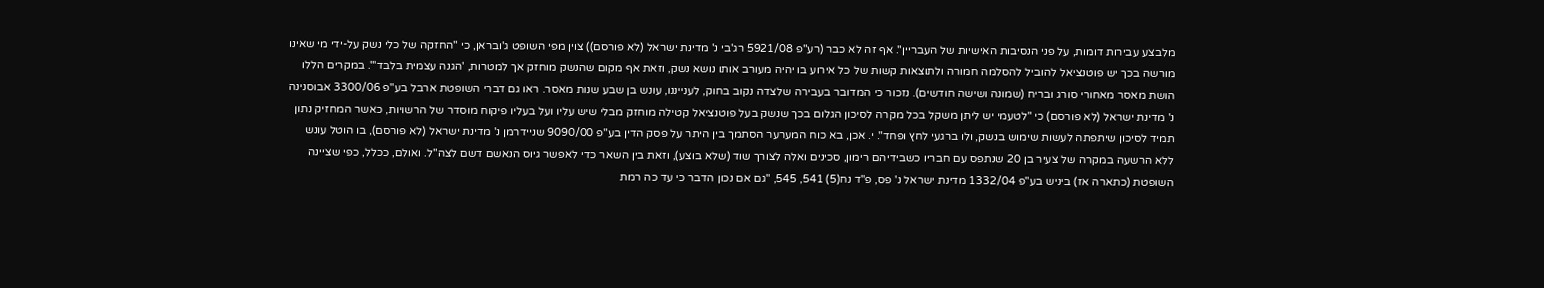מלבצע עבירות דומות, על פני הנסיבות האישיות של העבריין". אף זה לא כבר (רע"פ 5921/08 רג'בי נ' מדינת ישראל (לא פורסם)) צוין מפי השופט ג'ובראן, כי "החזקה של כלי נשק על-ידי מי שאינו מורשה בכך יש פוטנציאל להוביל להסלמה חמורה ולתוצאות קשות של כל אירוע בו יהיה מעורב אותו נושא נשק, וזאת אף מקום שהנשק מוחזק אך למטרות, 'הגנה עצמית בלבד'". במקרים הללו הושת מאסר מאחורי סורג ובריח (שמונה ושישה חודשים). נזכור כי המדובר בעבירה שלצדה נקוב בחוק, לענייננו, עונש בן שבע שנות מאסר. ראו גם דברי השופטת ארבל בע"פ 3300/06 אבוסנינה נ' מדינת ישראל (לא פורסם) כי "לטעמי יש ליתן משקל בכל מקרה לסיכון הגלום בכך שנשק בעל פוטנציאל קטילה מוחזק מבלי שיש עליו ועל בעליו פיקוח מוסדר של הרשויות, כאשר המחזיק נתון תמיד לסיכון שיתפתה לעשות שימוש בנשק, ולו ברגעי לחץ ופחד". י. אכן, בא כוח המערער הסתמך בין היתר על פסק הדין בע"פ 9090/00 שניידרמן נ' מדינת ישראל (לא פורסם), בו הוטל עונש ללא הרשעה במקרה של צעיר בן 20 שנתפס עם חבריו כשבידיהם רימון, סכינים ואלה לצורך שוד (שלא בוצע), וזאת בין השאר כדי לאפשר גיוס הנאשם דשם לצה"ל. ואולם, ככלל, כפי שציינה השופטת (כתארה אז) ביניש בע"פ 1332/04 מדינת ישראל נ' פס, פ"ד נח(5) 541, 545, "גם אם נכון הדבר כי עד כה רמת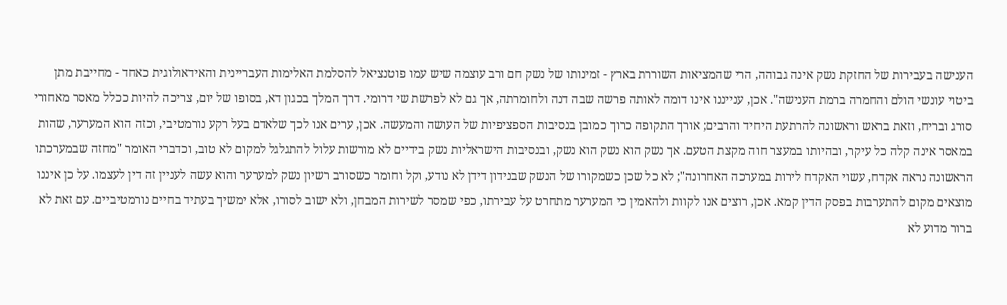הענישה בעבירות של החזקת נשק אינה גבוהה, הרי שהמציאות השוררת בארץ - זמינותו של נשק חם ורב עוצמה שיש עמו פוטנציאל להסלמת האלימות העבריינית והאידאולוגית כאחד - מחייבת מתן ביטוי עונשי הולם והחמרה ברמת הענישה". אכן, ענייננו אינו דומה לאותה פרשה שבה דנה ולחומרתה, אך גם לא לפרשת שי דרומי. דרך המלך בכגון דא, בסופו של יום, צריכה להיות ככלל מאסר מאחורי סורג ובריח, וזאת בראש וראשונה להרתעת היחיד והרבים; אורך התקופה כרוך כמובן בנסיבות הספציפיות של העושה והמעשה. אכן, ערים אנו לכך שלאדם בעל רקע נורמטיבי, וכזה הוא המערער, שהות במאסר אינה קלה כל עיקר, ובהיותו במעצר חוה מקצת הטעם. אך נשק הוא נשק הוא נשק, ובנסיבות הישראליות נשק בידיים לא מורשות עלול להתגלגל למקום לא טוב, וכדברי האומר "מחזה שבמערכתו הראשונה נראה אקדח, עשוי האקדח לירות במערכה האחרונה"; לא כל שכן כשמקורו של הנשק שבנידון דידן לא נודע, וקל וחומר כשסורב רשיון נשק למערער והוא עשה לעניין זה דין לעצמו. על כן איננו מוצאים מקום להתערבות בפסק הדין קמא. אכן, רוצים אנו לקוות ולהאמין כי המערער מתחרט על עבירתו, כפי שמסר לשירות המבחן, ולא ישוב לסורו, אלא ימשיך בעתיד בחיים נורמטיביים. עם זאת לא ברור מדוע לא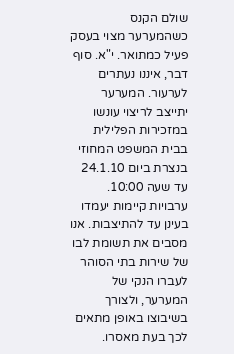שולם הקנס כשהמערער מצוי בעסק פעיל כמתואר. י"א. סוף דבר, איננו נעתרים לערעור. המערער יתייצב לריצוי עונשו במזכירות הפלילית בבית המשפט המחוזי בנצרת ביום 24.1.10 עד שעה 10:00. ערבויות קיימות יעמדו בעינן עד להתיצבות. אנו מסבים את תשומת לבו של שירות בתי הסוהר לעברו הנקי של המערער, ולצורך בשיבוצו באופן מתאים לכך בעת מאסרו.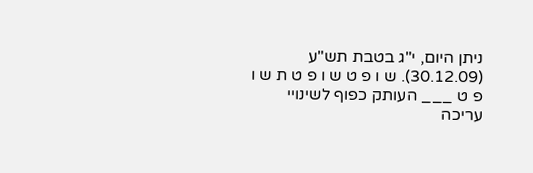ניתן היום, י"ג בטבת תש"ע (30.12.09). ש ו פ ט ש ו פ ט ת ש ו פ ט ___ העותק כפוף לשינויי עריכה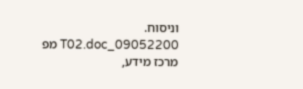וניסוח. 09052200_T02.doc מפ מרכז מידע,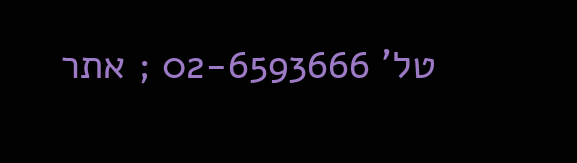טל' 02-6593666 ; אתר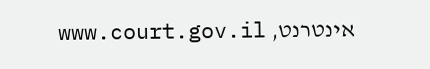אינטרנט, www.court.gov.il